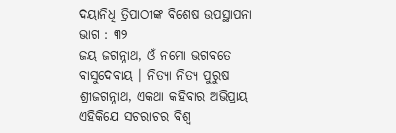ଦୟାନିଧି ତ୍ରିପାଠୀଙ୍କ ବିଶେଷ ଉପସ୍ଥାପନା ଭାଗ : ୩୨
ଜୟ ଜଗନ୍ନାଥ, ଓଁ ନମୋ ଭଗବତେ ବାସୁଦେବାୟ । ନିତ୍ୟା ନିତ୍ୟ ପୁରୁଷ ଶ୍ରୀଜଗନ୍ନାଥ, ଏକଥା କହିବାର ଅଭିପ୍ରାୟ ଏହିକିଯେ ସଚରାଚର ବିଶ୍ୱ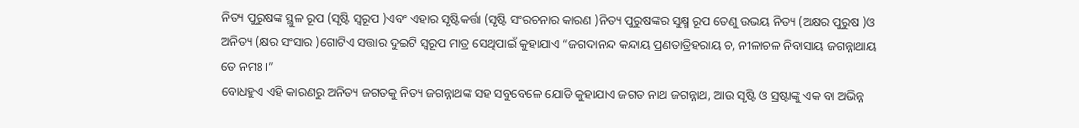ନିତ୍ୟ ପୁରୁଷଙ୍କ ସ୍ଥୁଳ ରୂପ (ସୃଷ୍ଟି ସ୍ୱରୂପ )ଏବଂ ଏହାର ସୃଷ୍ଟିକର୍ତ୍ତା (ସୃଷ୍ଟି ସଂରଚନାର କାରଣ )ନିତ୍ୟ ପୁରୁଷଙ୍କର ସୁକ୍ଷ୍ମ ରୂପ ତେଣୁ ଉଭୟ ନିତ୍ୟ (ଅକ୍ଷର ପୁରୁଷ )ଓ ଅନିତ୍ୟ (କ୍ଷର ସଂସାର )ଗୋଟିଏ ସତ୍ତାର ଦୁଇଟି ସ୍ୱରୂପ ମାତ୍ର ସେଥିପାଇଁ କୁହାଯାଏ “ଜଗଦାନନ୍ଦ କନ୍ଦାୟ ପ୍ରଣତାତ୍ରିହରାୟ ଚ, ନୀଳାଚଳ ନିବାସାୟ ଜଗନ୍ନାଥାୟ ତେ ନମଃ ।”
ବୋଧହୁଏ ଏହି କାରଣରୁ ଅନିତ୍ୟ ଜଗତକୁ ନିତ୍ୟ ଜଗନ୍ନାଥଙ୍କ ସହ ସବୁବେଳେ ଯୋଡି କୁହାଯାଏ ଜଗତ ନାଥ ଜଗନ୍ନାଥ, ଆଉ ସୃଷ୍ଟି ଓ ସ୍ରଷ୍ଟାଙ୍କୁ ଏକ ବା ଅଭିନ୍ନ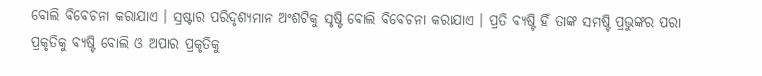ବୋଲି ବିବେଚନା କରାଯାଏ । ସ୍ରଷ୍ଟାର ପରିଦୃଶ୍ୟମାନ ଅଂଶଟିକୁ ସୃଷ୍ଟି ବୋଲି ବିବେଚନା କରାଯାଏ । ପ୍ରତି ବ୍ୟଷ୍ଟି ହିଁ ତାଙ୍କ ସମଷ୍ଟି ପ୍ରଭୁଙ୍କର ପରା ପ୍ରକୃତିକୁ ବ୍ୟଷ୍ଟି ବୋଲି ଓ ଅପାର ପ୍ରକୃତିକୁ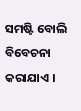ସମଷ୍ଟି ବୋଲି ବିବେଚନା କରାଯାଏ ।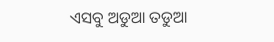ଏସବୁ ଅଡୁଆ ତଡୁଆ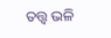ତତ୍ତ୍ୱ ଭଳି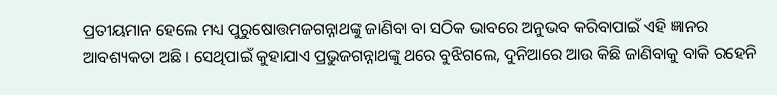ପ୍ରତୀୟମାନ ହେଲେ ମଧ୍ୟ ପୁରୁଷୋତ୍ତମଜଗନ୍ନାଥଙ୍କୁ ଜାଣିବା ବା ସଠିକ ଭାବରେ ଅନୁଭବ କରିବାପାଇଁ ଏହି ଜ୍ଞାନର ଆବଶ୍ୟକତା ଅଛି । ସେଥିପାଇଁ କୁହାଯାଏ ପ୍ରଭୁଜଗନ୍ନାଥଙ୍କୁ ଥରେ ବୁଝିଗଲେ, ଦୁନିଆରେ ଆଉ କିଛି ଜାଣିବାକୁ ବାକି ରହେନି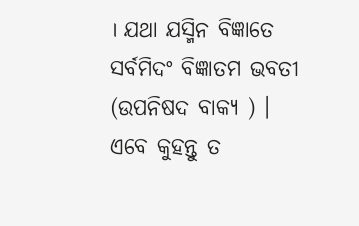। ଯଥା ଯସ୍ମିନ ବିଜ୍ଞାତେ ସର୍ବମିଦଂ ବିଜ୍ଞାତମ ଭବତୀ (ଉପନିଷଦ ବାକ୍ୟ ) । ଏବେ କୁହନ୍ତୁ ତ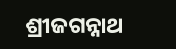ଶ୍ରୀଜଗନ୍ନାଥ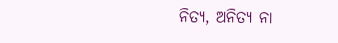ନିତ୍ୟ, ଅନିତ୍ୟ ନା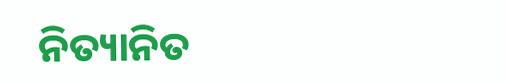ନିତ୍ୟାନିତ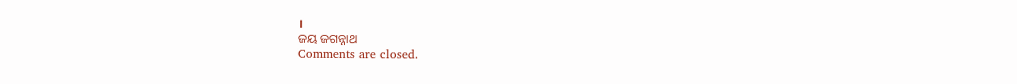।
ଜୟ ଜଗନ୍ନାଥ
Comments are closed.